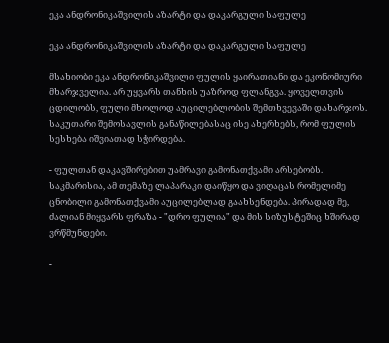ეკა ანდრონიკაშვილის აზარტი და დაკარგული საფულე

ეკა ანდრონიკაშვილის აზარტი და დაკარგული საფულე

მსახიობი ეკა ანდრონიკაშვილი ფულის ყაირათიანი და ეკონომიური მხარჯველია. არ უყვარს თანხის უაზროდ ფლანგვა. ყოველთვის ცდილობს, ფული მხოლოდ აუცილებლობის შემთხვევაში დახარჯოს. საკუთარი შემოსავლის განაწილებასაც ისე ახერხებს, რომ ფულის სესხება იშვიათად სჭირდება.

- ფულთან დაკავშირებით უამრავი გამონათქვამი არსებობს. საკმარისია, ამ თემაზე ლაპარაკი დაიწყო და ვიღაცას რომელიმე ცნობილი გამონათქვამი აუცილებლად გაახსენდება. პირადად მე, ძალიან მიყვარს ფრაზა - "დრო ფულია" და მის სიზუსტეშიც ხშირად ვრწმუნდები.

-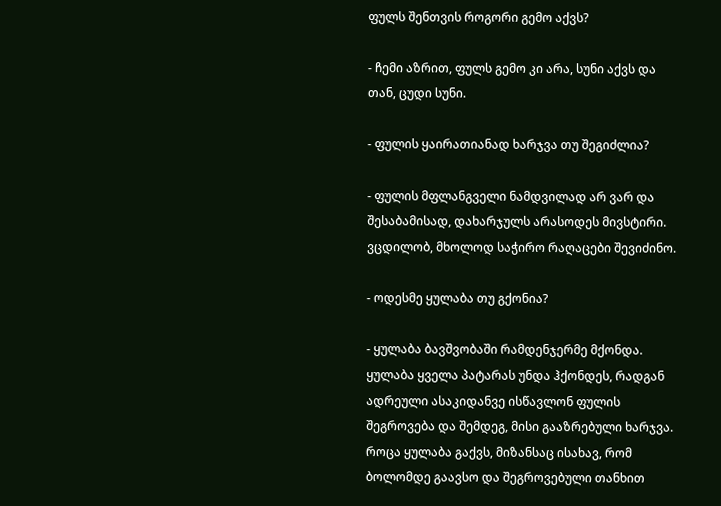ფულს შენთვის როგორი გემო აქვს?

- ჩემი აზრით, ფულს გემო კი არა, სუნი აქვს და თან, ცუდი სუნი.

- ფულის ყაირათიანად ხარჯვა თუ შეგიძლია?

- ფულის მფლანგველი ნამდვილად არ ვარ და შესაბამისად, დახარჯულს არასოდეს მივსტირი. ვცდილობ, მხოლოდ საჭირო რაღაცები შევიძინო.

- ოდესმე ყულაბა თუ გქონია?

- ყულაბა ბავშვობაში რამდენჯერმე მქონდა. ყულაბა ყველა პატარას უნდა ჰქონდეს, რადგან ადრეული ასაკიდანვე ისწავლონ ფულის შეგროვება და შემდეგ, მისი გააზრებული ხარჯვა. როცა ყულაბა გაქვს, მიზანსაც ისახავ, რომ ბოლომდე გაავსო და შეგროვებული თანხით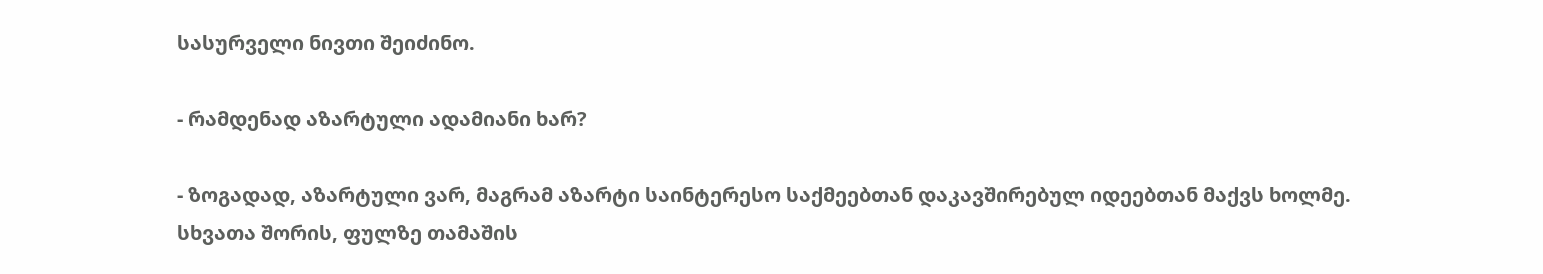სასურველი ნივთი შეიძინო.

- რამდენად აზარტული ადამიანი ხარ?

- ზოგადად, აზარტული ვარ, მაგრამ აზარტი საინტერესო საქმეებთან დაკავშირებულ იდეებთან მაქვს ხოლმე. სხვათა შორის, ფულზე თამაშის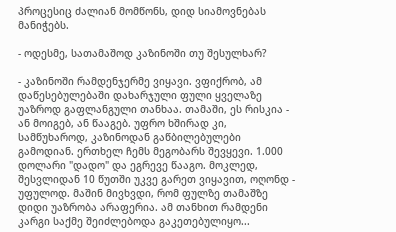პროცესიც ძალიან მომწონს, დიდ სიამოვნებას მანიჭებს.

- ოდესმე, სათამაშოდ კაზინოში თუ შესულხარ?

- კაზინოში რამდენჯერმე ვიყავი. ვფიქრობ, ამ დაწესებულებაში დახარჯული ფული ყველაზე უაზროდ გაფლანგული თანხაა. თამაში, ეს რისკია - ან მოიგებ, ან წააგებ. უფრო ხშირად კი, სამწუხაროდ, კაზინოდან გაწბილებულები გამოდიან. ერთხელ ჩემს მეგობარს შევყევი. 1.000 დოლარი "დადო" და ეგრევე წააგო. მოკლედ, შესვლიდან 10 წუთში უკვე გარეთ ვიყავით, ოღონდ - უფულოდ. მაშინ მივხვდი, რომ ფულზე თამაშზე დიდი უაზრობა არაფერია. ამ თანხით რამდენი კარგი საქმე შეიძლებოდა გაკეთებულიყო...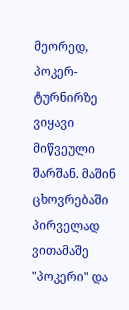მეორედ, პოკერ-ტურნირზე ვიყავი მიწვეული შარშან. მაშინ ცხოვრებაში პირველად ვითამაშე "პოკერი" და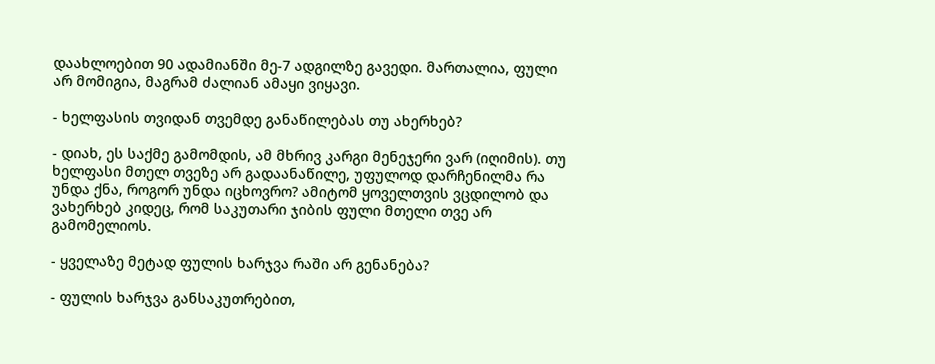დაახლოებით 90 ადამიანში მე-7 ადგილზე გავედი. მართალია, ფული არ მომიგია, მაგრამ ძალიან ამაყი ვიყავი.

- ხელფასის თვიდან თვემდე განაწილებას თუ ახერხებ?

- დიახ, ეს საქმე გამომდის, ამ მხრივ კარგი მენეჯერი ვარ (იღიმის). თუ ხელფასი მთელ თვეზე არ გადაანაწილე, უფულოდ დარჩენილმა რა უნდა ქნა, როგორ უნდა იცხოვრო? ამიტომ ყოველთვის ვცდილობ და ვახერხებ კიდეც, რომ საკუთარი ჯიბის ფული მთელი თვე არ გამომელიოს.

- ყველაზე მეტად ფულის ხარჯვა რაში არ გენანება?

- ფულის ხარჯვა განსაკუთრებით,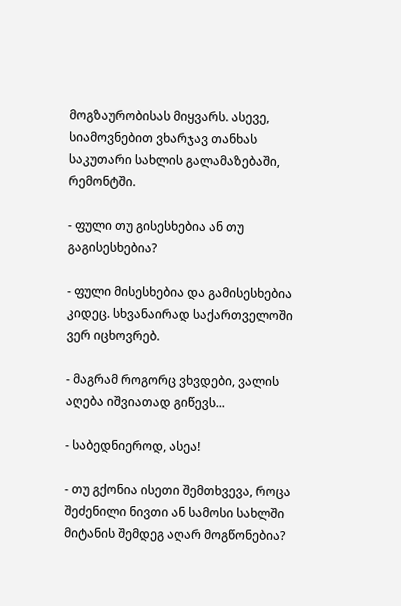მოგზაურობისას მიყვარს. ასევე, სიამოვნებით ვხარჯავ თანხას საკუთარი სახლის გალამაზებაში, რემონტში.

- ფული თუ გისესხებია ან თუ გაგისესხებია?

- ფული მისესხებია და გამისესხებია კიდეც. სხვანაირად საქართველოში ვერ იცხოვრებ.

- მაგრამ როგორც ვხვდები, ვალის აღება იშვიათად გიწევს...

- საბედნიეროდ, ასეა!

- თუ გქონია ისეთი შემთხვევა, როცა შეძენილი ნივთი ან სამოსი სახლში მიტანის შემდეგ აღარ მოგწონებია?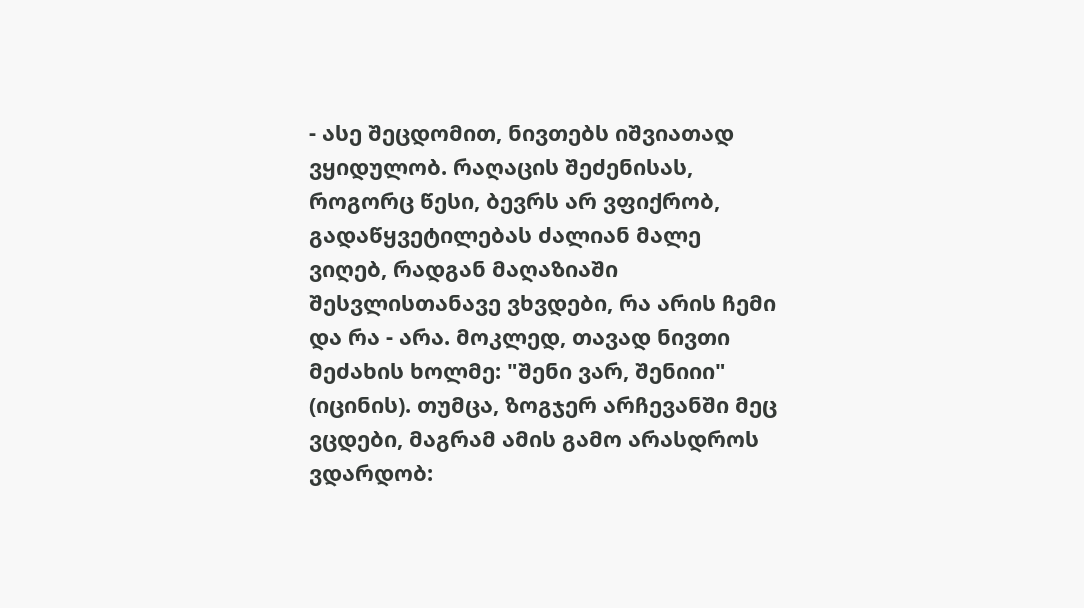- ასე შეცდომით, ნივთებს იშვიათად ვყიდულობ. რაღაცის შეძენისას, როგორც წესი, ბევრს არ ვფიქრობ, გადაწყვეტილებას ძალიან მალე ვიღებ, რადგან მაღაზიაში შესვლისთანავე ვხვდები, რა არის ჩემი და რა - არა. მოკლედ, თავად ნივთი მეძახის ხოლმე: "შენი ვარ, შენიიი" (იცინის). თუმცა, ზოგჯერ არჩევანში მეც ვცდები, მაგრამ ამის გამო არასდროს ვდარდობ: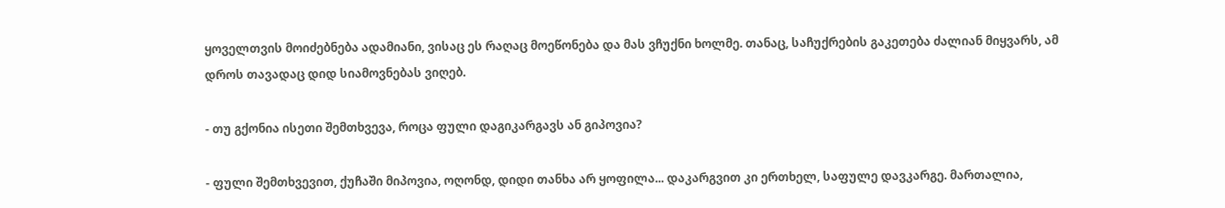ყოველთვის მოიძებნება ადამიანი, ვისაც ეს რაღაც მოეწონება და მას ვჩუქნი ხოლმე. თანაც, საჩუქრების გაკეთება ძალიან მიყვარს, ამ დროს თავადაც დიდ სიამოვნებას ვიღებ.

- თუ გქონია ისეთი შემთხვევა, როცა ფული დაგიკარგავს ან გიპოვია?

- ფული შემთხვევით, ქუჩაში მიპოვია, ოღონდ, დიდი თანხა არ ყოფილა... დაკარგვით კი ერთხელ, საფულე დავკარგე. მართალია,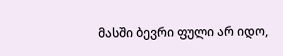მასში ბევრი ფული არ იდო,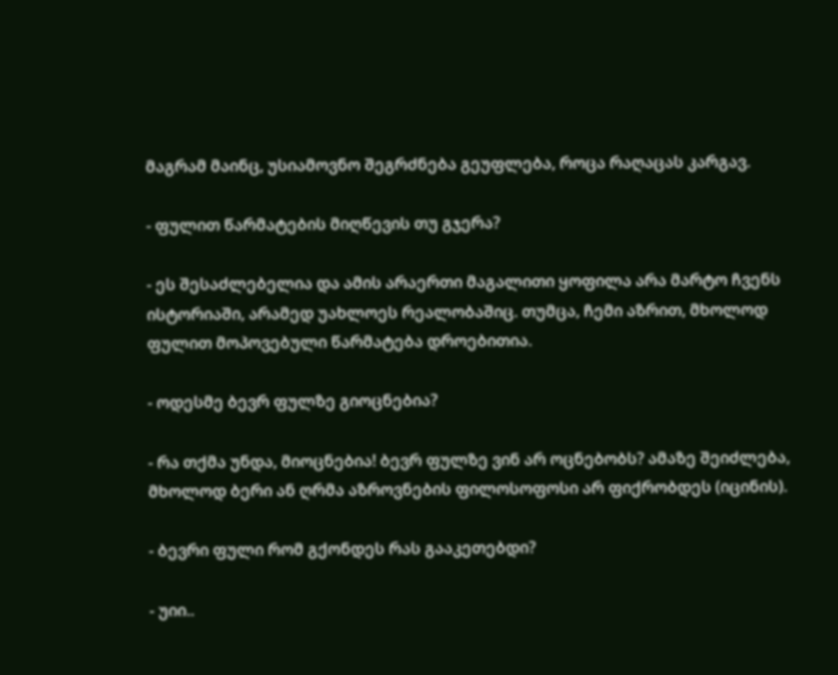მაგრამ მაინც, უსიამოვნო შეგრძნება გეუფლება, როცა რაღაცას კარგავ.

- ფულით წარმატების მიღწევის თუ გჯერა?

- ეს შესაძლებელია და ამის არაერთი მაგალითი ყოფილა არა მარტო ჩვენს ისტორიაში, არამედ უახლოეს რეალობაშიც. თუმცა, ჩემი აზრით, მხოლოდ ფულით მოპოვებული წარმატება დროებითია.

- ოდესმე ბევრ ფულზე გიოცნებია?

- რა თქმა უნდა, მიოცნებია! ბევრ ფულზე ვინ არ ოცნებობს? ამაზე შეიძლება, მხოლოდ ბერი ან ღრმა აზროვნების ფილოსოფოსი არ ფიქრობდეს (იცინის).

- ბევრი ფული რომ გქონდეს რას გააკეთებდი?

- უიი..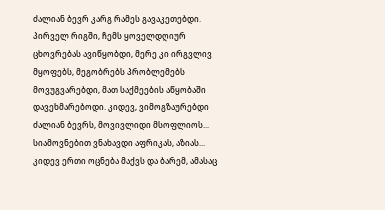ძალიან ბევრ კარგ რამეს გავაკეთებდი. პირველ რიგში, ჩემს ყოველდღიურ ცხოვრებას ავიწყობდი, მერე კი ირგვლივ მყოფებს, მეგობრებს პრობლემებს მოვუგვარებდი, მათ საქმეების აწყობაში დავეხმარებოდი. კიდევ, ვიმოგზაურებდი ძალიან ბევრს, მოვივლიდი მსოფლიოს... სიამოვნებით ვნახავდი აფრიკას, აზიას... კიდევ ერთი ოცნება მაქვს და ბარემ, ამასაც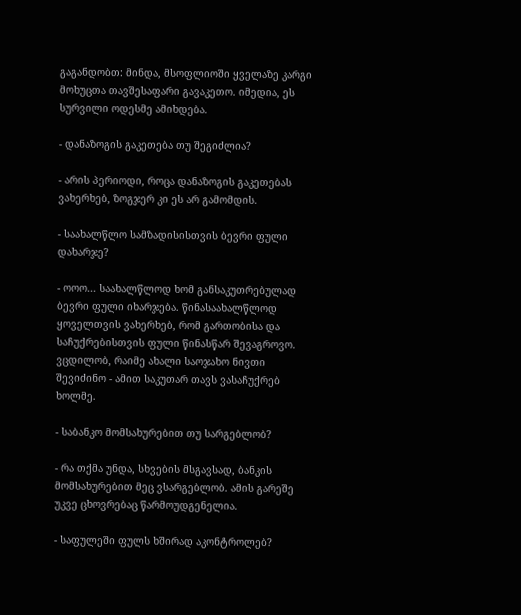გაგანდობთ: მინდა, მსოფლიოში ყველაზე კარგი მოხუცთა თავშესაფარი გავაკეთო. იმედია, ეს სურვილი ოდესმე ამიხდება.

- დანაზოგის გაკეთება თუ შეგიძლია?

- არის პერიოდი, როცა დანაზოგის გაკეთებას ვახერხებ, ზოგჯერ კი ეს არ გამომდის.

- საახალწლო სამზადისისთვის ბევრი ფული დახარჯე?

- ოოო... საახალწლოდ ხომ განსაკუთრებულად ბევრი ფული იხარჯება. წინასაახალწლოდ ყოველთვის ვახერხებ, რომ გართობისა და საჩუქრებისთვის ფული წინასწარ შევაგროვო. ვცდილობ, რაიმე ახალი საოჯახო ნივთი შევიძინო - ამით საკუთარ თავს ვასაჩუქრებ ხოლმე.

- საბანკო მომსახურებით თუ სარგებლობ?

- რა თქმა უნდა, სხვების მსგავსად, ბანკის მომსახურებით მეც ვსარგებლობ. ამის გარეშე უკვე ცხოვრებაც წარმოუდგენელია.

- საფულეში ფულს ხშირად აკონტროლებ?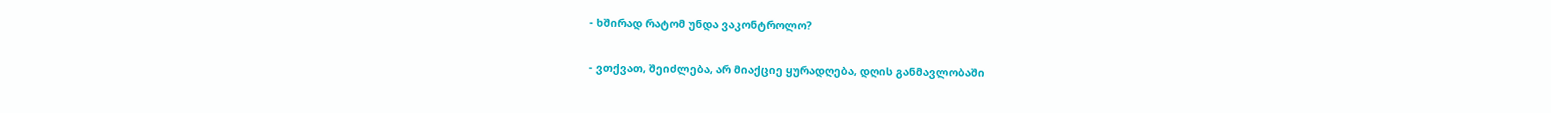- ხშირად რატომ უნდა ვაკონტროლო?

- ვთქვათ, შეიძლება, არ მიაქციე ყურადღება, დღის განმავლობაში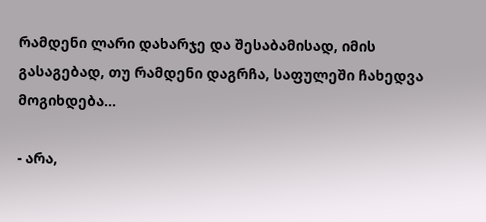რამდენი ლარი დახარჯე და შესაბამისად, იმის გასაგებად, თუ რამდენი დაგრჩა, საფულეში ჩახედვა მოგიხდება...

- არა,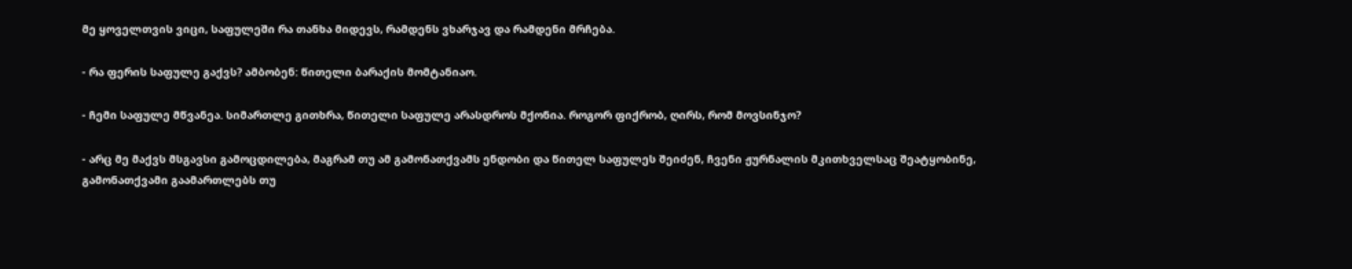მე ყოველთვის ვიცი, საფულეში რა თანხა მიდევს, რამდენს ვხარჯავ და რამდენი მრჩება.

- რა ფერის საფულე გაქვს? ამბობენ: წითელი ბარაქის მომტანიაო.

- ჩემი საფულე მწვანეა. სიმართლე გითხრა, წითელი საფულე არასდროს მქონია. როგორ ფიქრობ, ღირს, რომ მოვსინჯო?

- არც მე მაქვს მსგავსი გამოცდილება, მაგრამ თუ ამ გამონათქვამს ენდობი და წითელ საფულეს შეიძენ, ჩვენი ჟურნალის მკითხველსაც შეატყობინე, გამონათქვამი გაამართლებს თუ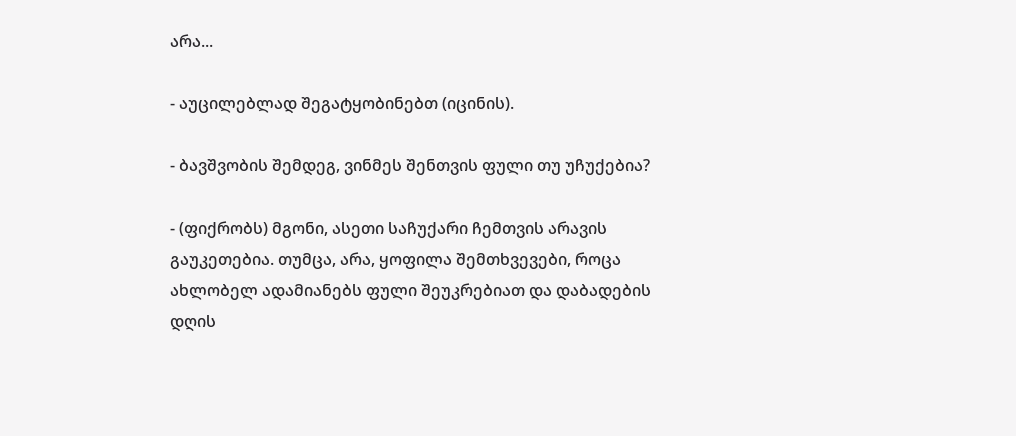არა...

- აუცილებლად შეგატყობინებთ (იცინის).

- ბავშვობის შემდეგ, ვინმეს შენთვის ფული თუ უჩუქებია?

- (ფიქრობს) მგონი, ასეთი საჩუქარი ჩემთვის არავის გაუკეთებია. თუმცა, არა, ყოფილა შემთხვევები, როცა ახლობელ ადამიანებს ფული შეუკრებიათ და დაბადების დღის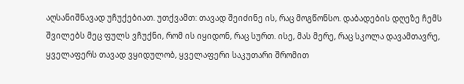აღსანიშნავად უჩუქებიათ. უთქვამთ: თავად შეიძინე ის, რაც მოგწონსო. დაბადების დღეზე ჩემს შვილებს მეც ფულს ვჩუქნი, რომ ის იყიდონ, რაც სურთ. ისე, მას მერე, რაც სკოლა დავამთავრე, ყველაფერს თავად ვყიდულობ, ყველაფერი საკუთარი შრომით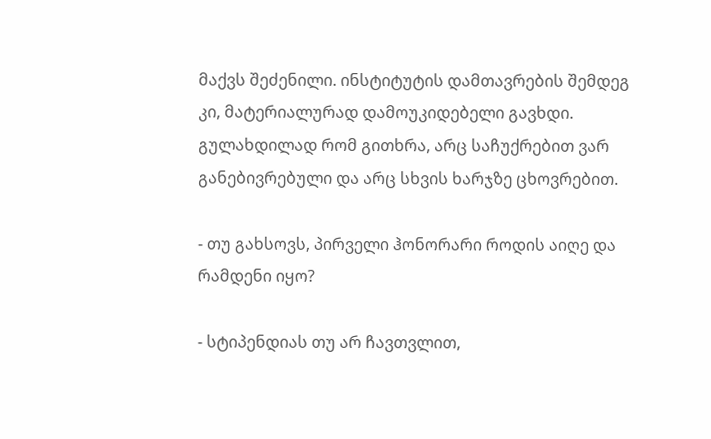მაქვს შეძენილი. ინსტიტუტის დამთავრების შემდეგ კი, მატერიალურად დამოუკიდებელი გავხდი. გულახდილად რომ გითხრა, არც საჩუქრებით ვარ განებივრებული და არც სხვის ხარჯზე ცხოვრებით.

- თუ გახსოვს, პირველი ჰონორარი როდის აიღე და რამდენი იყო?

- სტიპენდიას თუ არ ჩავთვლით,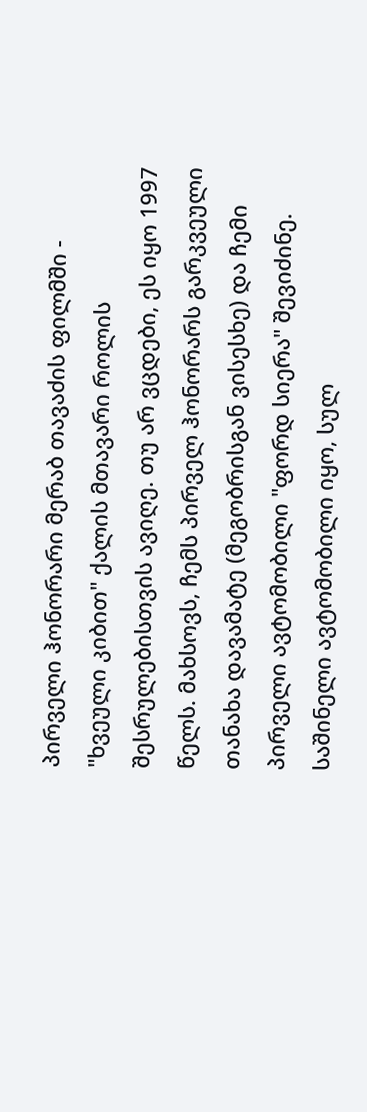პირველი ჰონორარი მერაბ თავაძის ფილმში - "ხვეული კიბით" ქალის მთავარი როლის შესრულებისთვის ავიღე. თუ არ ვცდები, ეს იყო 1997 წელს. მახსოვს, ჩემს პირველ ჰონორარს გარკვეული თანახა დავამატე (მეგობრისგან ვისესხე) და ჩემი პირველი ავტომობილი "ფორდ სიერა" შევიძინე. საშინელი ავტომობილი იყო, სულ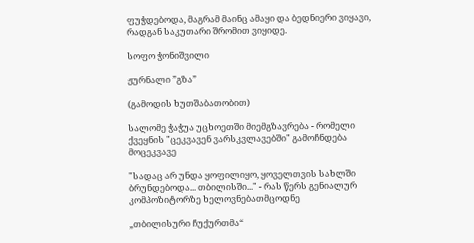ფუჭდებოდა, მაგრამ მაინც ამაყი და ბედნიერი ვიყავი, რადგან საკუთარი შრომით ვიყიდე.

სოფო ჭონიშვილი

ჟურნალი ”გზა”

(გამოდის ხუთშაბათობით)

სალომე ჭაჭუა უცხოეთში მიემგზავრება - რომელი ქვეყნის "ცეკვავენ ვარსკვლავებში" გამოჩნდება მოცეკვავე

"სადაც არ უნდა ყოფილიყო, ყოველთვის სახლში ბრუნდებოდა... თბილისში..." - რას წერს გენიალურ კომპოზიტორზე ხელოვნებათმცოდნე

„თბილისური ჩუქურთმა“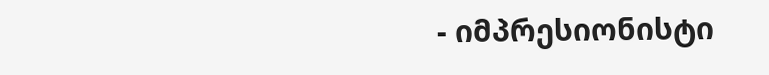- იმპრესიონისტი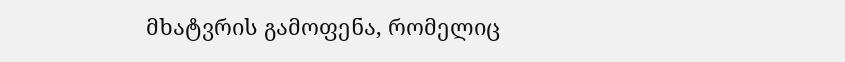მხატვრის გამოფენა, რომელიც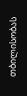თბილისობას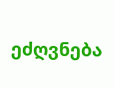ეძღვნება